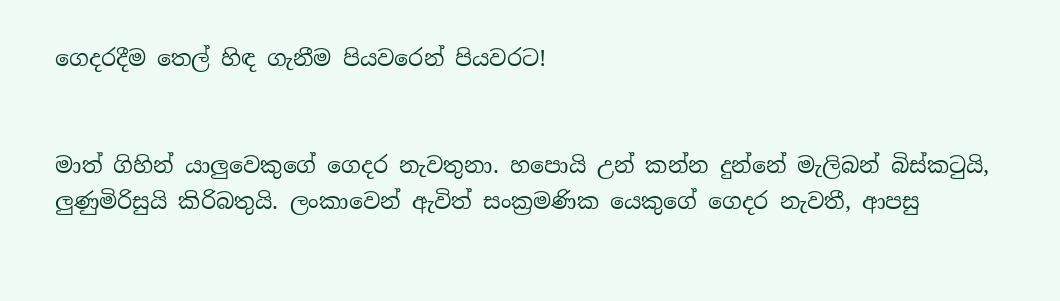ගෙදරදීම තෙල් හිඳ ගැනීම පියවරෙන් පියවරට!


මාත් ගිහින් යාලුවෙකුගේ ගෙදර නැවතුනා. හපොයි උන් කන්න දුන්නේ මැලිබන් බිස්කටුයි, ලුණුමිරිසුයි කිරිබතුයි. ලංකාවෙන් ඇවිත් සංක්‍රමණික යෙකුගේ ගෙදර නැවතී, ආපසු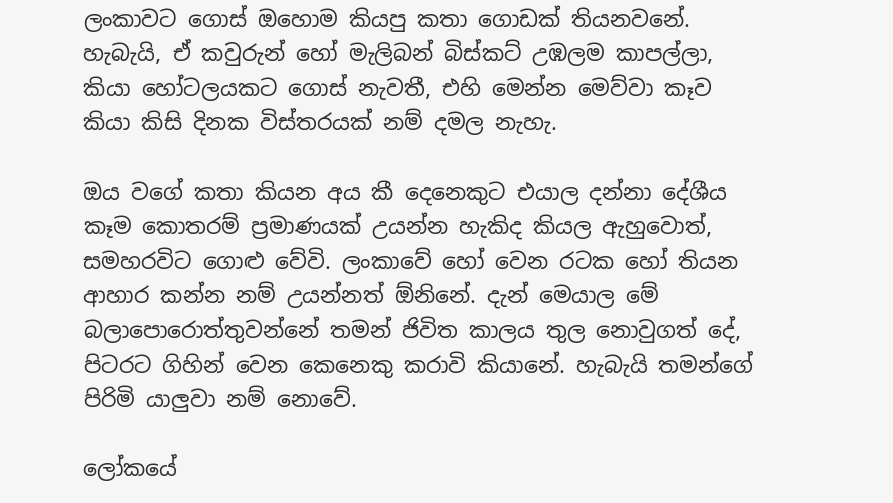ලංකාවට ගොස් ඔහොම කියපු කතා ගොඩක් තියනවනේ. හැබැයි, ඒ කවුරුන් හෝ මැලිබන් බිස්කට් උඹලම කාපල්ලා, කියා හෝටලයකට ගොස් නැවතී, එහි මෙන්න මෙව්වා කෑව කියා කිසි දිනක විස්තරයක් නම් දමල නැහැ.

ඔය වගේ කතා කියන අය කී දෙනෙකුට එයාල දන්නා දේශීය කෑම කොතරම් ප්‍රමාණයක් උයන්න හැකිද කියල ඇහුවොත්, සමහරවිට ගොළු වේවි. ලංකාවේ හෝ වෙන රටක හෝ තියන ආහාර කන්න නම් උයන්නත් ඕනිනේ. දැන් මෙයාල මේ බලාපොරොත්තුවන්නේ තමන් ජිවිත කාලය තුල නොවුගත් දේ, පිටරට ගිහින් වෙන කෙනෙකු කරාවි කියානේ. හැබැයි තමන්ගේ පිරිමි යාලුවා නම් නොවේ.

ලෝකයේ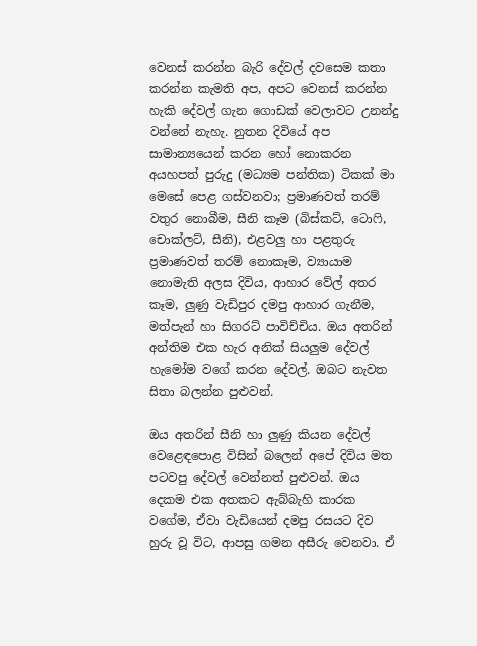වෙනස් කරන්න බැරි දේවල් දවසෙම කතා කරන්න කැමති අප, අපට වෙනස් කරන්න හැකි දේවල් ගැන ගොඩක් වෙලාවට උනන්දු වන්නේ නැහැ. නුතන දිවියේ අප සාමාන්‍යයෙන් කරන හෝ නොකරන අයහපත් පුරුදු (මධ්‍යම පන්තික) ටිකක් මා මෙසේ පෙළ ගස්වනවා; ප්‍රමාණවත් තරම් වතුර නොබීම, සීනි කෑම (බිස්කට්, ටොෆි, චොක්ලට්, සීනි), එළවලු හා පළතුරු ප්‍රමාණවත් තරම් නොකෑම, ව්‍යායාම නොමැති අලස දිවිය, ආහාර වේල් අතර කෑම, ලුණු වැඩිපුර දමපු ආහාර ගැනීම, මත්පැන් හා සිගරට් පාවිච්චිය. ඔය අතරින් අන්තිම එක හැර අනික් සියලුම දේවල් හැමෝම වගේ කරන දේවල්. ඔබට නැවත සිතා බලන්න පුළුවන්.

ඔය අතරින් සීනි හා ලුණු කියන දේවල් වෙළෙඳපොළ විසින් බලෙන් අපේ දිවිය මත පටවපු දේවල් වෙන්නත් පුළුවන්. ඔය දෙකම එක අතකට ඇබ්බැහි කාරක වගේම, ඒවා වැඩියෙන් දමපු රසයට දිව හුරු වූ විට, ආපසු ගමන අසීරු වෙනවා. ඒ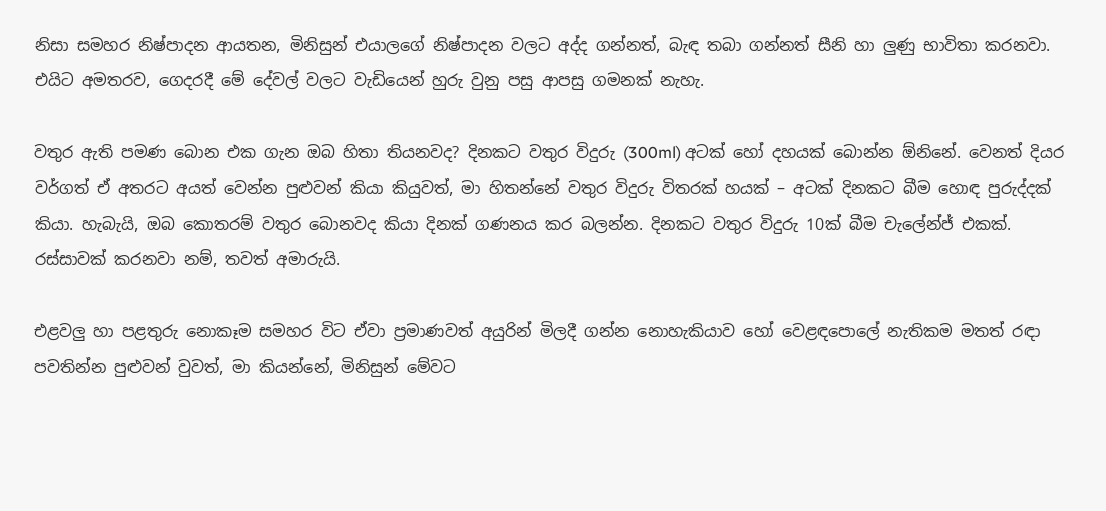නිසා සමහර නිෂ්පාදන ආයතන, මිනිසුන් එයාලගේ නිෂ්පාදන වලට අද්ද ගන්නත්, බැඳ තබා ගන්නත් සීනි හා ලුණු භාවිතා කරනවා. එයිට අමතරව, ගෙදරදී මේ දේවල් වලට වැඩියෙන් හුරු වුනු පසු ආපසු ගමනක් නැහැ.

වතුර ඇති පමණ බොන එක ගැන ඔබ හිතා තියනවද? දිනකට වතුර විදුරු (300ml) අටක් හෝ දහයක් බොන්න ඕනිනේ. වෙනත් දියර වර්ගත් ඒ අතරට අයත් වෙන්න පුළුවන් කියා කියුවත්, මා හිතන්නේ වතුර විදුරු විතරක් හයක් – අටක් දිනකට බීම හොඳ පුරුද්දක් කියා. හැබැයි, ඔබ කොතරම් වතුර බොනවද කියා දිනක් ගණනය කර බලන්න. දිනකට වතුර විදුරු 10ක් බීම චැලේන්ජ් එකක්. රස්සාවක් කරනවා නම්, තවත් අමාරුයි.

එළවලු හා පළතුරු නොකෑම සමහර විට ඒවා ප්‍රමාණවත් අයුරින් මිලදී ගන්න නොහැකියාව හෝ වෙළඳපොලේ නැතිකම මතත් රඳා පවතින්න පුළුවන් වුවත්, මා කියන්නේ, මිනිසුන් මේවට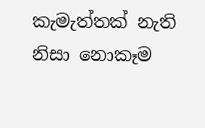කැමැත්තක් නැති නිසා නොකෑම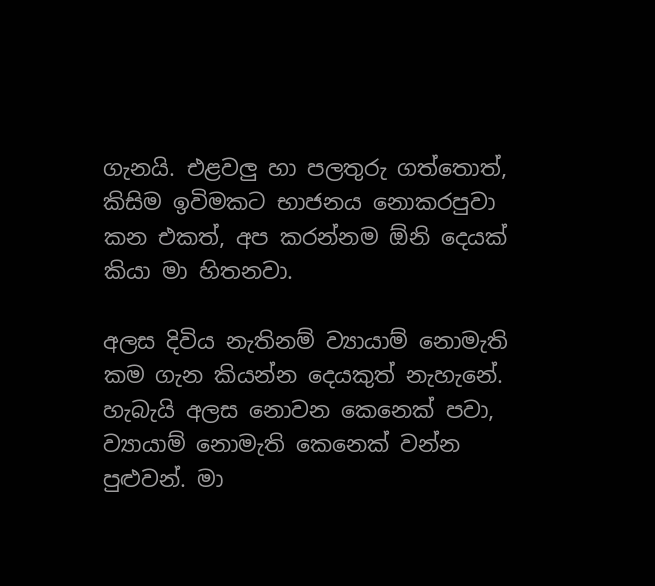ගැනයි. එළවලු හා පලතුරු ගත්තොත්, කිසිම ඉවිමකට භාජනය නොකරපුවා කන එකත්, අප කරන්නම ඕනි දෙයක් කියා මා හිතනවා.

අලස දිවිය නැතිනම් ව්‍යායාම් නොමැති කම ගැන කියන්න දෙයකුත් නැහැනේ. හැබැයි අලස නොවන කෙනෙක් පවා, ව්‍යායාම් නොමැති කෙනෙක් වන්න පුළුවන්. මා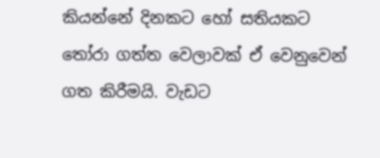කියන්නේ දිනකට හෝ සතියකට තෝරා ගත්ත වෙලාවක් ඒ වෙනුවෙන් ගත කිරීමයි. වැඩට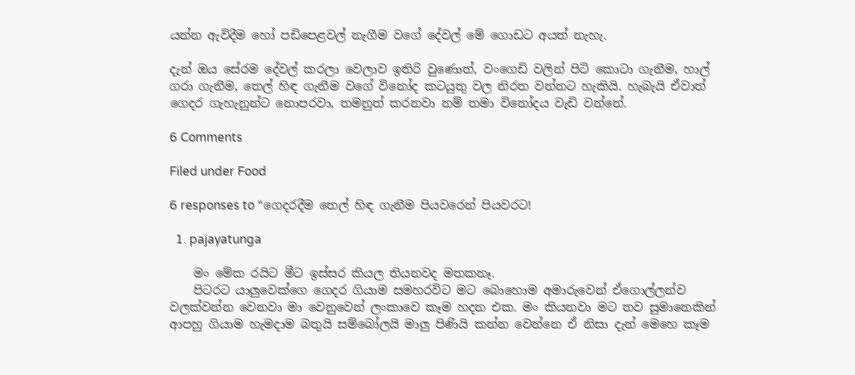යන්න ඇවිදීම හෝ පඩිපෙළවල් නැගීම වගේ දේවල් මේ ගොඩට අයත් නැහැ.

දැන් ඔය සේරම දේවල් කරලා වෙලාව ඉතිරි වුණොත්, වංගෙඩි වලින් පිටි කොටා ගැනීම, හාල් ගරා ගැනීම, තෙල් හිඳ ගැනීම වගේ විනෝද කටයුතු වල නිරත වන්නට හැකියි. හැබැයි ඒවාත් ගෙදර ගැහැනුන්ට නොපරවා, තමනුත් කරනවා නම් තමා විනෝදය වැඩි වන්නේ.

6 Comments

Filed under Food

6 responses to “ගෙදරදීම තෙල් හිඳ ගැනීම පියවරෙන් පියවරට!

  1. pajayatunga

    මං මේක රයිට මීට ඉස්සර කියල තියනවද මතකනෑ.
    පිටරට යාලුවෙක්ගෙ ගෙදර ගියාම සමහරවිට මට බොහොම අමාරුවෙන් ඒගොල්ලන්ව වලක්වන්න වෙනවා මා වෙනුවෙන් ලංකාවෙ කෑම හදන එක. මං කියනවා මට තව සුමානෙකින් ආපහු ගියාම හැමදාම බතුයි සම්බෝලයි මාලු පිණියි කන්න වෙන්නෙ ඒ නිසා දැන් මෙහෙ කෑම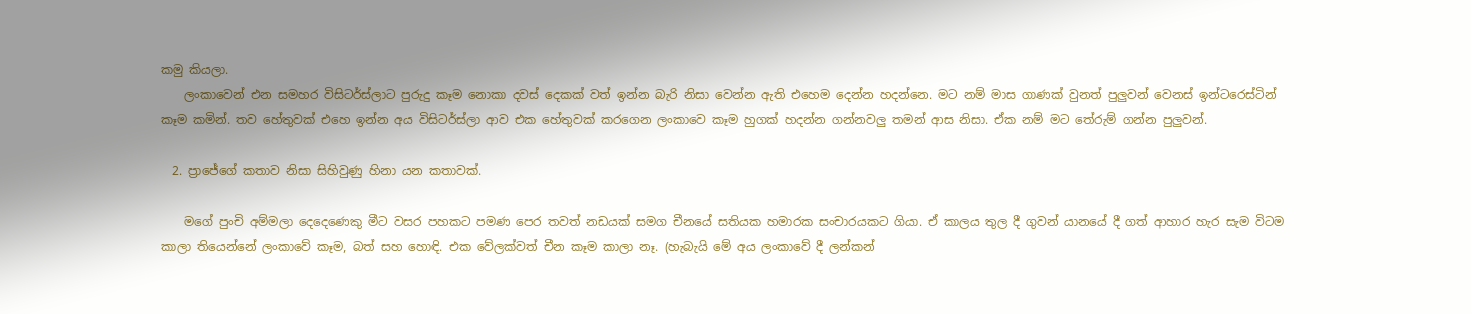කමු කියලා.
    ලංකාවෙන් එන සමහර විසිටර්ස්ලාට පුරුදු කෑම නොකා දවස් දෙකක් වත් ඉන්න බැරි නිසා වෙන්න ඇති එහෙම දෙන්න හදන්නෙ. මට නම් මාස ගාණක් වුනත් පුලුවන් වෙනස් ඉන්ටරෙස්ටින් කෑම කමින්. තව හේතුවක් එහෙ ඉන්න අය විසිටර්ස්ලා ආව එක හේතුවක් කරගෙන ලංකාවෙ කෑම හුගක් හදන්න ගන්නවලු තමන් ආස නිසා. ඒක නම් මට තේරුම් ගන්න පුලුවන්.

  2. ප්‍රාජේගේ කතාව නිසා සිහිවුණු හිනා යන කතාවක්.

    මගේ පුංචි අම්මලා දෙදෙණෙකු මීට වසර පහකට පමණ පෙර තවත් නඩයක් සමග චීනයේ සතියක හමාරක සංචාරයකට ගියා. ඒ කාලය තුල දී ගුවන් යානයේ දී ගත් ආහාර හැර සැම විටම කාලා තියෙන්නේ ලංකාවේ කෑම, බත් සහ හොඳි. එක වේලක්වත් චීන කෑම කාලා නෑ. (හැබැයි මේ අය ලංකාවේ දී ලන්කන්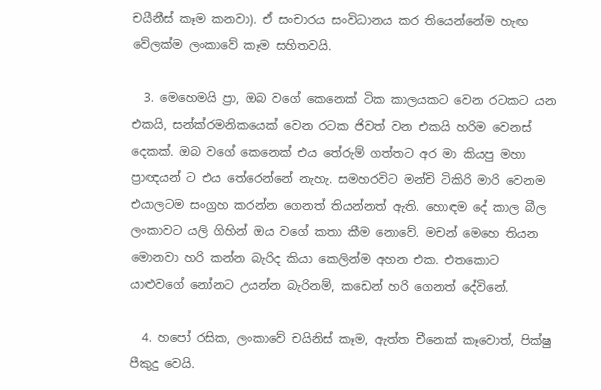චයීනීස් කෑම කනවා). ඒ සංචාරය සංවිධානය කර තියෙන්නේම හැඟ වේලක්ම ලංකාවේ කෑම සහිතවයි.

  3. මෙහෙමයි ප්‍රා, ඔබ වගේ කෙනෙක් ටික කාලයකට වෙන රටකට යන එකයි, සන්ක්රමනිකයෙක් වෙන රටක ජිවත් වන එකයි හරිම වෙනස් දෙකක්. ඔබ වගේ කෙනෙක් එය තේරුම් ගත්තට අර මා කියපු මහා ප්‍රාඥයන් ට එය තේරෙන්නේ නැහැ. සමහරවිට මන්චි ටිකිරි මාරි වෙනම එයාලටම සංග්‍රහ කරන්න ගෙනත් තියන්නත් ඇති. හොඳම දේ කාල බීල ලංකාවට යලි ගිහින් ඔය වගේ කතා කීම නොවේ. මචන් මෙහෙ තියන මොනවා හරි කන්න බැරිද කියා කෙලින්ම අහන එක. එතකොට යාළුවගේ නෝනට උයන්න බැරිනම්, කඩෙන් හරි ගෙනත් දේවිනේ.

  4. හපෝ රසික, ලංකාවේ චයිනිස් කෑම, ඇත්ත චීනෙක් කෑවොත්, පික්ෂු පීකුදු වෙයි.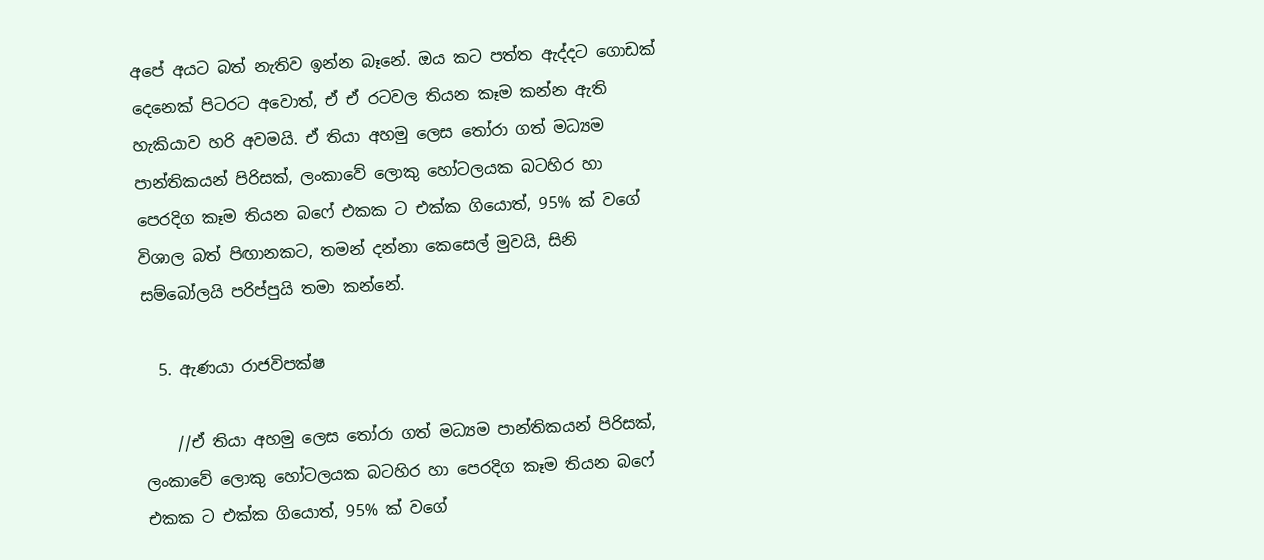අපේ අයට බත් නැතිව ඉන්න බෑනේ. ඔය කට පත්ත ඇද්දට ගොඩක් දෙනෙක් පිටරට අවොත්, ඒ ඒ රටවල තියන කෑම කන්න ඇති හැකියාව හරි අවමයි. ඒ තියා අහමු ලෙස තෝරා ගත් මධ්‍යම පාන්තිකයන් පිරිසක්, ලංකාවේ ලොකු හෝටලයක බටහිර හා පෙරදිග කෑම තියන බෆේ එකක ට එක්ක ගියොත්, 95% ක් වගේ විශාල බත් පිඟානකට, තමන් දන්නා කෙසෙල් මුවයි, සිනි සම්බෝලයි පරිප්පුයි තමා කන්නේ.

  5. ඇණයා රාජවිපක්ෂ

    //ඒ තියා අහමු ලෙස තෝරා ගත් මධ්‍යම පාන්තිකයන් පිරිසක්, ලංකාවේ ලොකු හෝටලයක බටහිර හා පෙරදිග කෑම තියන බෆේ එකක ට එක්ක ගියොත්, 95% ක් වගේ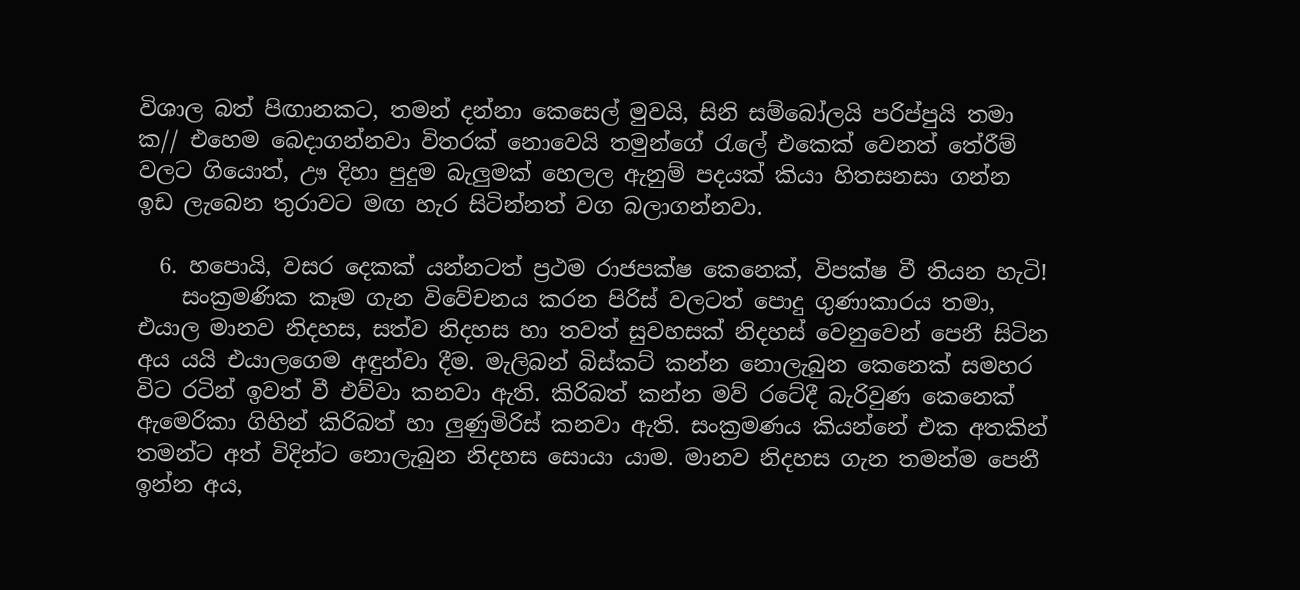විශාල බත් පිඟානකට, තමන් දන්නා කෙසෙල් මුවයි, සිනි සම්බෝලයි පරිප්පුයි තමා ක// එහෙම බෙදාගන්නවා විතරක් නොවෙයි තමුන්ගේ රැලේ එකෙක් වෙනත් තේරීම් වලට ගියොත්, ඌ දිහා පුදුම බැලුමක් හෙලල ඇනුම් පදයක් කියා හිතසනසා ගන්න ඉඩ ලැබෙන තුරාවට මඟ හැර සිටින්නත් වග බලාගන්නවා.

  6. හපොයි, වසර දෙකක් යන්නටත් ප්‍රථම රාජපක්ෂ කෙනෙක්, විපක්ෂ වී තියන හැටි!
    සංක්‍රමණික කෑම ගැන විවේචනය කරන පිරිස් වලටත් පොදු ගුණාකාරය තමා, එයාල මානව නිදහස, සත්ව නිදහස හා තවත් සුවහසක් නිදහස් වෙනුවෙන් පෙනී සිටින අය යයි එයාලගෙම අඳුන්වා දීම. මැලිබන් බිස්කට් කන්න නොලැබුන කෙනෙක් සමහර විට රටින් ඉවත් වී එව්වා කනවා ඇති. කිරිබත් කන්න මව් රටේදී බැරිවුණ කෙනෙක් ඇමෙරිකා ගිහින් කිරිබත් හා ලුණුමිරිස් කනවා ඇති. සංක්‍රමණය කියන්නේ එක අතකින් තමන්ට අත් විදින්ට නොලැබුන නිදහස සොයා යාම. මානව නිදහස ගැන තමන්ම පෙනී ඉන්න අය,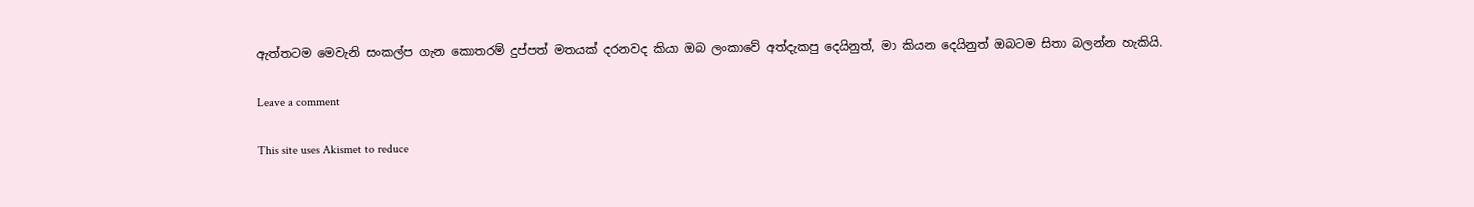ඇත්තටම මෙවැනි සංකල්ප ගැන කොතරම් දුප්පත් මතයක් දරනවද කියා ඔබ ලංකාවේ අත්දැකපු දෙයිනුත්, මා කියන දෙයිනුත් ඔබටම සිතා බලන්න හැකියි.

Leave a comment

This site uses Akismet to reduce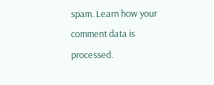spam. Learn how your comment data is processed.